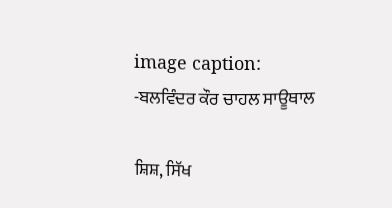image caption: -ਬਲਵਿੰਦਰ ਕੌਰ ਚਾਹਲ ਸਾਊਥਾਲ

ਸ਼ਿਸ਼, ਸਿੱਖ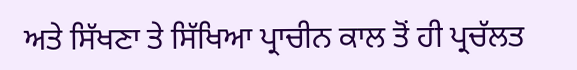ਅਤੇ ਸਿੱਖਣਾ ਤੇ ਸਿੱਖਿਆ ਪ੍ਰਾਚੀਨ ਕਾਲ ਤੋਂ ਹੀ ਪ੍ਰਚੱਲਤ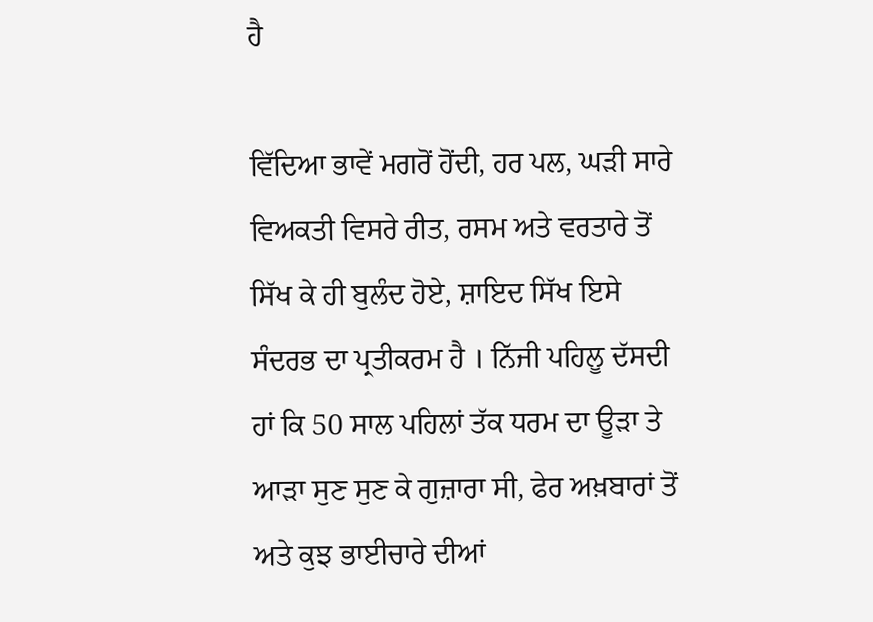ਹੈ

ਵਿੱਦਿਆ ਭਾਵੇਂ ਮਗਰੋਂ ਹੋਂਦੀ, ਹਰ ਪਲ, ਘੜੀ ਸਾਰੇ ਵਿਅਕਤੀ ਵਿਸਰੇ ਰੀਤ, ਰਸਮ ਅਤੇ ਵਰਤਾਰੇ ਤੋਂ ਸਿੱਖ ਕੇ ਹੀ ਬੁਲੰਦ ਹੋਏ, ਸ਼ਾਇਦ ਸਿੱਖ ਇਸੇ ਸੰਦਰਭ ਦਾ ਪ੍ਰਤੀਕਰਮ ਹੈ । ਨਿੱਜੀ ਪਹਿਲੂ ਦੱਸਦੀ ਹਾਂ ਕਿ 50 ਸਾਲ ਪਹਿਲਾਂ ਤੱਕ ਧਰਮ ਦਾ ਊੜਾ ਤੇ ਆੜਾ ਸੁਣ ਸੁਣ ਕੇ ਗੁਜ਼ਾਰਾ ਸੀ, ਫੇਰ ਅਖ਼ਬਾਰਾਂ ਤੋਂ ਅਤੇ ਕੁਝ ਭਾਈਚਾਰੇ ਦੀਆਂ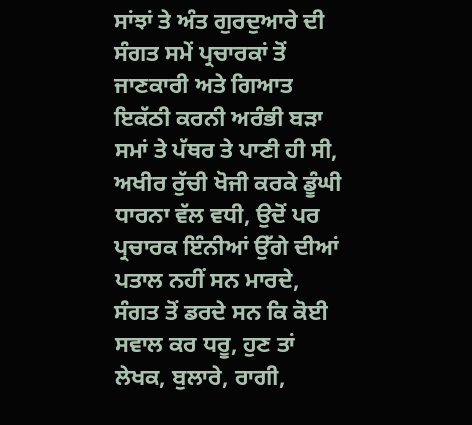ਸਾਂਝਾਂ ਤੇ ਅੰਤ ਗੁਰਦੁਆਰੇ ਦੀ ਸੰਗਤ ਸਮੇਂ ਪ੍ਰਚਾਰਕਾਂ ਤੋਂ ਜਾਣਕਾਰੀ ਅਤੇ ਗਿਆਤ ਇਕੱਠੀ ਕਰਨੀ ਅਰੰਭੀ ਬੜਾ ਸਮਾਂ ਤੇ ਪੱਥਰ ਤੇ ਪਾਣੀ ਹੀ ਸੀ, ਅਖੀਰ ਰੁੱਚੀ ਖੋਜੀ ਕਰਕੇ ਡੂੰਘੀ ਧਾਰਨਾ ਵੱਲ ਵਧੀ, ਉਦੋਂ ਪਰ ਪ੍ਰਚਾਰਕ ਇੰਨੀਆਂ ਉੱਗੇ ਦੀਆਂ ਪਤਾਲ ਨਹੀਂ ਸਨ ਮਾਰਦੇ, ਸੰਗਤ ਤੋਂ ਡਰਦੇ ਸਨ ਕਿ ਕੋਈ ਸਵਾਲ ਕਰ ਧਰੂ, ਹੁਣ ਤਾਂ ਲੇਖਕ, ਬੁਲਾਰੇ, ਰਾਗੀ,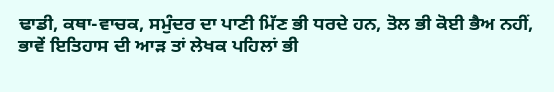ਢਾਡੀ, ਕਥਾ-ਵਾਚਕ, ਸਮੁੰਦਰ ਦਾ ਪਾਣੀ ਮਿੱਣ ਭੀ ਧਰਦੇ ਹਨ, ਤੋਲ ਭੀ ਕੋਈ ਭੈਅ ਨਹੀਂ, ਭਾਵੇਂ ਇਤਿਹਾਸ ਦੀ ਆੜ ਤਾਂ ਲੇਖਕ ਪਹਿਲਾਂ ਭੀ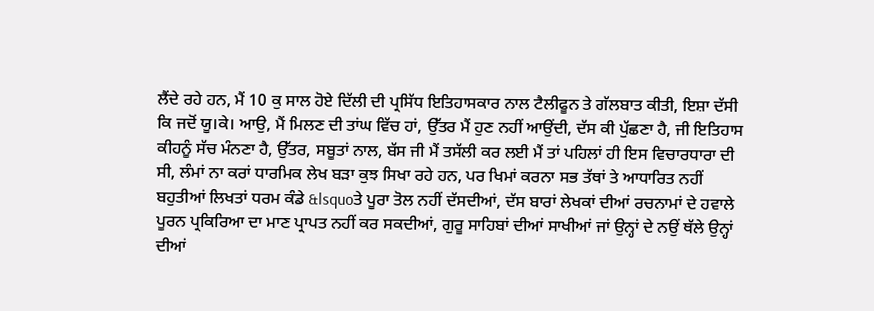ਲੈਂਦੇ ਰਹੇ ਹਨ, ਮੈਂ 10 ਕੁ ਸਾਲ ਹੋਏ ਦਿੱਲੀ ਦੀ ਪ੍ਰਸਿੱਧ ਇਤਿਹਾਸਕਾਰ ਨਾਲ ਟੈਲੀਫੂਨ ਤੇ ਗੱਲਬਾਤ ਕੀਤੀ, ਇਸ਼ਾ ਦੱਸੀ ਕਿ ਜਦੋਂ ਯੂ।ਕੇ। ਆਉ, ਮੈਂ ਮਿਲਣ ਦੀ ਤਾਂਘ ਵਿੱਚ ਹਾਂ, ਉੱਤਰ ਮੈਂ ਹੁਣ ਨਹੀਂ ਆਉਂਦੀ, ਦੱਸ ਕੀ ਪੁੱਛਣਾ ਹੈ, ਜੀ ਇਤਿਹਾਸ ਕੀਹਨੂੰ ਸੱਚ ਮੰਨਣਾ ਹੈ, ਉੱਤਰ, ਸਬੂਤਾਂ ਨਾਲ, ਬੱਸ ਜੀ ਮੈਂ ਤਸੱਲੀ ਕਰ ਲਈ ਮੈਂ ਤਾਂ ਪਹਿਲਾਂ ਹੀ ਇਸ ਵਿਚਾਰਧਾਰਾ ਦੀ ਸੀ, ਲੰਮਾਂ ਨਾ ਕਰਾਂ ਧਾਰਮਿਕ ਲੇਖ ਬੜਾ ਕੁਝ ਸਿਖਾ ਰਹੇ ਹਨ, ਪਰ ਖਿਮਾਂ ਕਰਨਾ ਸਭ ਤੱਥਾਂ ਤੇ ਆਧਾਰਿਤ ਨਹੀਂ ਬਹੁਤੀਆਂ ਲਿਖਤਾਂ ਧਰਮ ਕੰਡੇ &lsquoਤੇ ਪੂਰਾ ਤੋਲ ਨਹੀਂ ਦੱਸਦੀਆਂ, ਦੱਸ ਬਾਰਾਂ ਲੇਖਕਾਂ ਦੀਆਂ ਰਚਨਾਮਾਂ ਦੇ ਹਵਾਲੇ ਪੂਰਨ ਪ੍ਰਕਿਰਿਆ ਦਾ ਮਾਣ ਪ੍ਰਾਪਤ ਨਹੀਂ ਕਰ ਸਕਦੀਆਂ, ਗੁਰੂ ਸਾਹਿਬਾਂ ਦੀਆਂ ਸਾਖੀਆਂ ਜਾਂ ਉਨ੍ਹਾਂ ਦੇ ਨਉਂ ਥੱਲੇ ਉਨ੍ਹਾਂ ਦੀਆਂ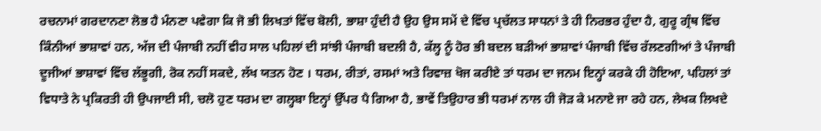ਰਚਨਾਮਾਂ ਗਰਦਾਨਣਾ ਲੋਭ ਹੈ ਮੰਨਣਾ ਪਵੇਗਾ ਕਿ ਜੋ ਭੀ ਲਿਖਤਾਂ ਵਿੱਚ ਬੋਲੀ, ਭਾਸ਼ਾ ਹੁੰਦੀ ਹੈ ਉਹ ਉਸ ਸਮੇਂ ਦੇ ਵਿੱਚ ਪ੍ਰਚੱਲਤ ਸਾਧਨਾਂ ਤੇ ਹੀ ਨਿਰਭਰ ਹੁੰਦਾ ਹੈ, ਗੁਰੂ ਗ੍ਰੰਥ ਵਿੱਚ ਕਿੰਨੀਆਂ ਭਾਸ਼ਾਵਾਂ ਹਨ, ਅੱਜ ਦੀ ਪੰਜਾਬੀ ਨਹੀਂ ਵੀਹ ਸਾਲ ਪਹਿਲਾਂ ਦੀ ਸਾਂਝੀ ਪੰਜਾਬੀ ਬਦਲੀ ਹੈ, ਕੱਲ੍ਹ ਨੂੰ ਹੋਰ ਭੀ ਬਦਲ ਬੜੀਆਂ ਭਾਸ਼ਾਵਾਂ ਪੰਜਾਬੀ ਵਿੱਚ ਰੱਲਣਗੀਆਂ ਤੇ ਪੰਜਾਬੀ ਦੂਜੀਆਂ ਭਾਸ਼ਾਵਾਂ ਵਿੱਚ ਲੱਭੂਗੀ, ਰੋਕ ਨਹੀਂ ਸਕਦੇ, ਲੱਖ ਯਤਨ ਹੋਣ । ਧਰਮ, ਰੀਤਾਂ, ਰਸਮਾਂ ਅਤੇ ਰਿਵਾਜ਼ ਖੋਜ ਕਰੀਏ ਤਾਂ ਧਰਮ ਦਾ ਜਨਮ ਇਨ੍ਹਾਂ ਕਰਕੇ ਹੀ ਹੋਇਆ, ਪਹਿਲਾਂ ਤਾਂ ਵਿਧਾਤੇ ਨੇ ਪ੍ਰਕਿਰਤੀ ਹੀ ਉਪਜਾਈ ਸੀ, ਚਲੋ ਹੁਣ ਧਰਮ ਦਾ ਗਲ੍ਹਬਾ ਇਨ੍ਹਾਂ ਉੱਪਰ ਪੈ ਗਿਆ ਹੈ, ਭਾਵੇਂ ਤਿਉਹਾਰ ਭੀ ਧਰਮਾਂ ਨਾਲ ਹੀ ਜੋੜ ਕੇ ਮਨਾਏ ਜਾ ਰਹੇ ਹਨ, ਲੇਖਕ ਲਿਖਦੇ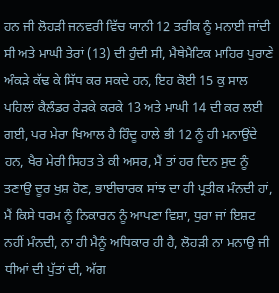ਹਨ ਜੀ ਲੋਹੜੀ ਜਨਵਰੀ ਵਿੱਚ ਯਾਨੀ 12 ਤਰੀਕ ਨੂੰ ਮਨਾਈ ਜਾਂਦੀ ਸੀ ਅਤੇ ਮਾਘੀ ਤੇਰਾਂ (13) ਦੀ ਹੁੰਦੀ ਸੀ, ਮੈਥੇਮੈਟਿਕ ਮਾਹਿਰ ਪੁਰਾਣੇ ਅੰਕੜੇ ਕੱਢ ਕੇ ਸਿੱਧ ਕਰ ਸਕਦੇ ਹਨ, ਇਹ ਕੋਈ 15 ਕੁ ਸਾਲ ਪਹਿਲਾਂ ਕੈਲੰਡਰ ਰੇੜਕੇ ਕਰਕੇ 13 ਅਤੇ ਮਾਘੀ 14 ਦੀ ਕਰ ਲਈ ਗਈ, ਪਰ ਮੇਰਾ ਖਿਆਲ ਹੈ ਹਿੰਦੂ ਹਾਲੇ ਭੀ 12 ਨੂੰ ਹੀ ਮਨਾਉਂਦੇ ਹਨ, ਖੈਰ ਮੇਰੀ ਸਿਹਤ ਤੇ ਕੀ ਅਸਰ, ਮੈਂ ਤਾਂ ਹਰ ਦਿਨ ਸੁਦ ਨੂੰ ਤਣਾਉ ਦੂਰ ਖੁਸ਼ ਹੋਣ, ਭਾਈਚਾਰਕ ਸਾਂਝ ਦਾ ਹੀ ਪ੍ਰਤੀਕ ਮੰਨਦੀ ਹਾਂ, ਮੈਂ ਕਿਸੇ ਧਰਮ ਨੂੰ ਨਿਕਾਰਨ ਨੂੰ ਆਪਣਾ ਵਿਸ਼ਾ, ਧੁਰਾ ਜਾਂ ਇਸ਼ਟ ਨਹੀਂ ਮੰਨਦੀ, ਨਾ ਹੀ ਮੈਨੂੰ ਅਧਿਕਾਰ ਹੀ ਹੈ, ਲੋਹੜੀ ਨਾ ਮਨਾਉ ਜੀ ਧੀਆਂ ਦੀ ਪੁੱਤਾਂ ਦੀ, ਅੱਗ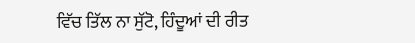ਵਿੱਚ ਤਿੱਲ ਨਾ ਸੁੱਟੋ, ਹਿੰਦੂਆਂ ਦੀ ਰੀਤ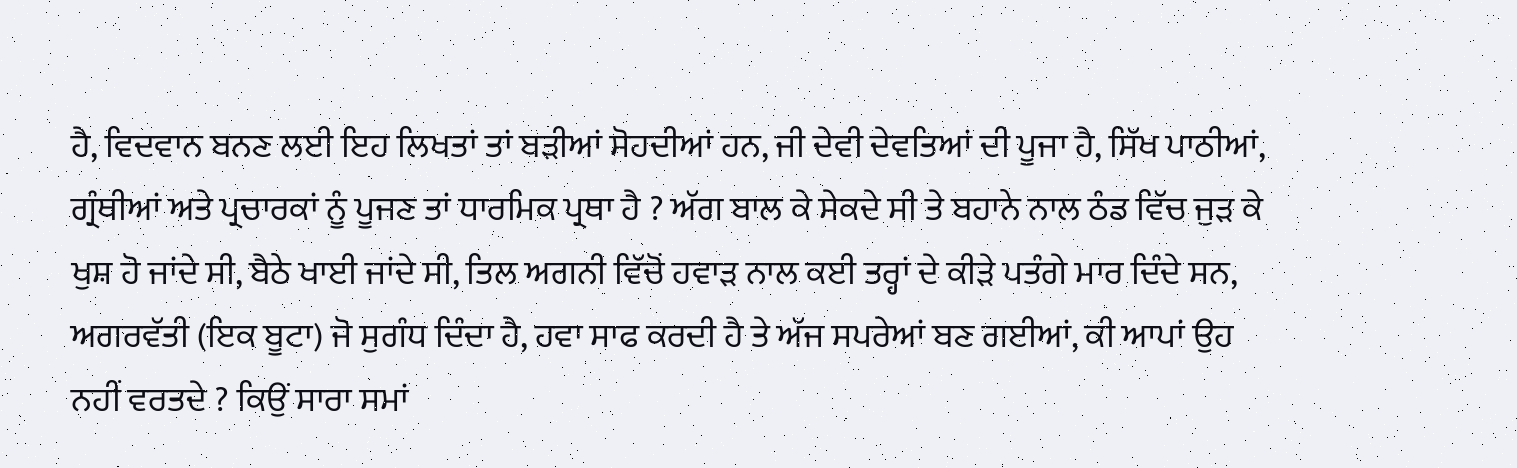ਹੈ, ਵਿਦਵਾਨ ਬਨਣ ਲਈ ਇਹ ਲਿਖਤਾਂ ਤਾਂ ਬੜੀਆਂ ਸੋਹਦੀਆਂ ਹਨ, ਜੀ ਦੇਵੀ ਦੇਵਤਿਆਂ ਦੀ ਪੂਜਾ ਹੈ, ਸਿੱਖ ਪਾਠੀਆਂ, ਗ੍ਰੰਥੀਆਂ ਅਤੇ ਪ੍ਰਚਾਰਕਾਂ ਨੂੰ ਪੂਜਣ ਤਾਂ ਧਾਰਮਿਕ ਪ੍ਰਥਾ ਹੈ ? ਅੱਗ ਬਾਲ ਕੇ ਸੇਕਦੇ ਸੀ ਤੇ ਬਹਾਨੇ ਨਾਲ ਠੰਡ ਵਿੱਚ ਜੁੜ ਕੇ ਖੁਸ਼ ਹੋ ਜਾਂਦੇ ਸੀ, ਬੈਠੇ ਖਾਈ ਜਾਂਦੇ ਸੀ, ਤਿਲ ਅਗਨੀ ਵਿੱਚੋਂ ਹਵਾੜ ਨਾਲ ਕਈ ਤਰ੍ਹਾਂ ਦੇ ਕੀੜੇ ਪਤੰਗੇ ਮਾਰ ਦਿੰਦੇ ਸਨ, ਅਗਰਵੱਤੀ (ਇਕ ਬੂਟਾ) ਜੋ ਸੁਗੰਧ ਦਿੰਦਾ ਹੈ, ਹਵਾ ਸਾਫ ਕਰਦੀ ਹੈ ਤੇ ਅੱਜ ਸਪਰੇਆਂ ਬਣ ਗਈਆਂ, ਕੀ ਆਪਾਂ ਉਹ ਨਹੀਂ ਵਰਤਦੇ ? ਕਿਉਂ ਸਾਰਾ ਸਮਾਂ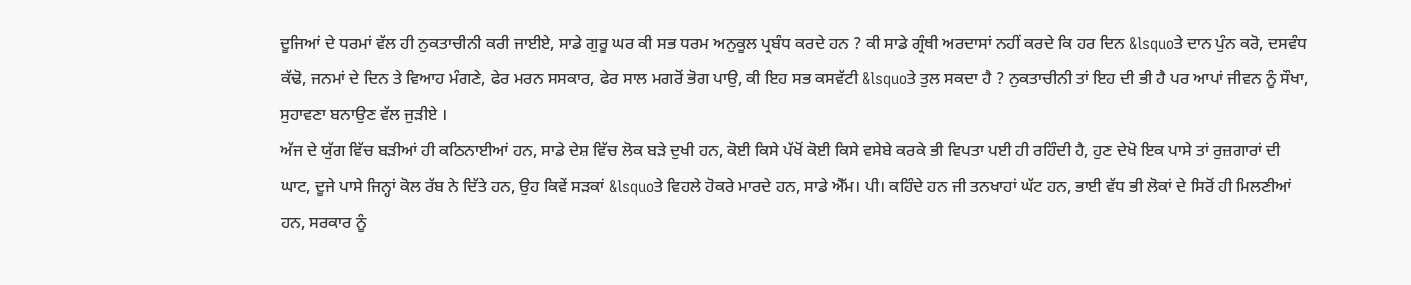ਦੂਜਿਆਂ ਦੇ ਧਰਮਾਂ ਵੱਲ ਹੀ ਨੁਕਤਾਚੀਨੀ ਕਰੀ ਜਾਈਏ, ਸਾਡੇ ਗੁਰੂ ਘਰ ਕੀ ਸਭ ਧਰਮ ਅਨੁਕੂਲ ਪ੍ਰਬੰਧ ਕਰਦੇ ਹਨ ? ਕੀ ਸਾਡੇ ਗ੍ਰੰਥੀ ਅਰਦਾਸਾਂ ਨਹੀਂ ਕਰਦੇ ਕਿ ਹਰ ਦਿਨ &lsquoਤੇ ਦਾਨ ਪੁੰਨ ਕਰੋ, ਦਸਵੰਧ ਕੱਢੋ, ਜਨਮਾਂ ਦੇ ਦਿਨ ਤੇ ਵਿਆਹ ਮੰਗਣੇ, ਫੇਰ ਮਰਨ ਸਸਕਾਰ, ਫੇਰ ਸਾਲ ਮਗਰੋਂ ਭੋਗ ਪਾਉ, ਕੀ ਇਹ ਸਭ ਕਸਵੱਟੀ &lsquoਤੇ ਤੁਲ ਸਕਦਾ ਹੈ ? ਨੁਕਤਾਚੀਨੀ ਤਾਂ ਇਹ ਦੀ ਭੀ ਹੈ ਪਰ ਆਪਾਂ ਜੀਵਨ ਨੂੰ ਸੌਖਾ, ਸੁਹਾਵਣਾ ਬਨਾਉਣ ਵੱਲ ਜੁੜੀਏ ।
ਅੱਜ ਦੇ ਯੁੱਗ ਵਿੱਚ ਬੜੀਆਂ ਹੀ ਕਠਿਨਾਈਆਂ ਹਨ, ਸਾਡੇ ਦੇਸ਼ ਵਿੱਚ ਲੋਕ ਬੜੇ ਦੁਖੀ ਹਨ, ਕੋਈ ਕਿਸੇ ਪੱਖੋਂ ਕੋਈ ਕਿਸੇ ਵਸੇਬੇ ਕਰਕੇ ਭੀ ਵਿਪਤਾ ਪਈ ਹੀ ਰਹਿੰਦੀ ਹੈ, ਹੁਣ ਦੇਖੋ ਇਕ ਪਾਸੇ ਤਾਂ ਰੁਜ਼ਗਾਰਾਂ ਦੀ ਘਾਟ, ਦੂਜੇ ਪਾਸੇ ਜਿਨ੍ਹਾਂ ਕੋਲ ਰੱਬ ਨੇ ਦਿੱਤੇ ਹਨ, ਉਹ ਕਿਵੇਂ ਸੜਕਾਂ &lsquoਤੇ ਵਿਹਲੇ ਹੋਕਰੇ ਮਾਰਦੇ ਹਨ, ਸਾਡੇ ਐੱਮ। ਪੀ। ਕਹਿੰਦੇ ਹਨ ਜੀ ਤਨਖਾਹਾਂ ਘੱਟ ਹਨ, ਭਾਈ ਵੱਧ ਭੀ ਲੋਕਾਂ ਦੇ ਸਿਰੋਂ ਹੀ ਮਿਲਣੀਆਂ ਹਨ, ਸਰਕਾਰ ਨੂੰ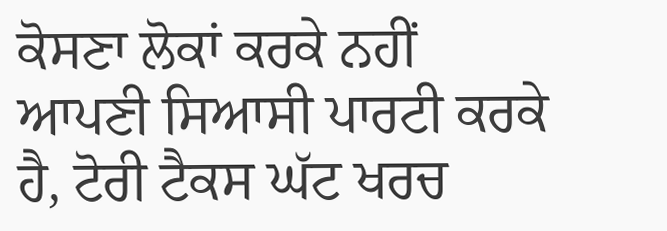ਕੋਸਣਾ ਲੋਕਾਂ ਕਰਕੇ ਨਹੀਂ ਆਪਣੀ ਸਿਆਸੀ ਪਾਰਟੀ ਕਰਕੇ ਹੈ, ਟੋਰੀ ਟੈਕਸ ਘੱਟ ਖਰਚ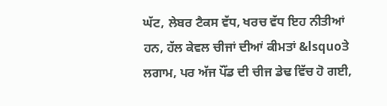ਘੱਟ, ਲੇਬਰ ਟੈਕਸ ਵੱਧ, ਖਰਚ ਵੱਧ ਇਹ ਨੀਤੀਆਂ ਹਨ, ਹੱਲ ਕੇਵਲ ਚੀਜਾਂ ਦੀਆਂ ਕੀਮਤਾਂ &lsquoਤੇ ਲਗਾਮ, ਪਰ ਅੱਜ ਪੌਂਡ ਦੀ ਚੀਜ ਡੇਢ ਵਿੱਚ ਹੋ ਗਈ,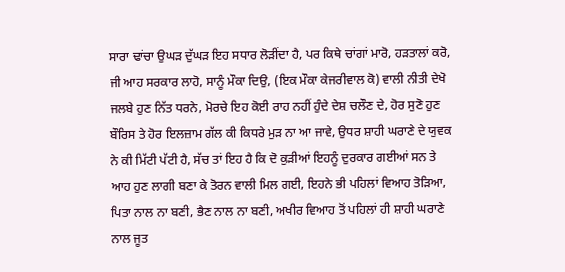ਸਾਰਾ ਢਾਂਚਾ ਉਘੜ ਦੁੱਘੜ ਇਹ ਸਧਾਰ ਲੋੜੀਂਦਾ ਹੈ, ਪਰ ਕਿਥੇ ਚਾਂਗਾਂ ਮਾਰੋ, ਹੜਤਾਲਾਂ ਕਰੋ, ਜੀ ਆਹ ਸਰਕਾਰ ਲਾਹੋ, ਸਾਨੂੰ ਮੌਕਾ ਦਿਉ, (ਇਕ ਮੌਕਾ ਕੇਜਰੀਵਾਲ ਕੋ) ਵਾਲੀ ਨੀਤੀ ਦੇਖੋ ਜਲਬੇ ਹੁਣ ਨਿੱਤ ਧਰਨੇ, ਮੋਰਚੇ ਇਹ ਕੋਈ ਰਾਹ ਨਹੀਂ ਹੁੰਦੇ ਦੇਸ਼ ਚਲੌਣ ਦੇ, ਹੋਰ ਸੁਣੋ ਹੁਣ ਬੌਰਿਸ ਤੇ ਹੋਰ ਇਲਜ਼ਾਮ ਗੱਲ ਕੀ ਕਿਧਰੇ ਮੁੜ ਨਾ ਆ ਜਾਵੇ, ਉਧਰ ਸ਼ਾਹੀ ਘਰਾਣੇ ਦੇ ਯੁਵਕ ਨੇ ਕੀ ਮਿੱਟੀ ਪੱਟੀ ਹੈ, ਸੱਚ ਤਾਂ ਇਹ ਹੈ ਕਿ ਦੋ ਕੁੜੀਆਂ ਇਹਨੂੰ ਦੁਰਕਾਰ ਗਈਆਂ ਸਨ ਤੇ ਆਹ ਹੁਣ ਲਾਗੀ ਬਣਾ ਕੇ ਤੋਰਨ ਵਾਲੀ ਮਿਲ ਗਈ, ਇਹਨੇ ਭੀ ਪਹਿਲਾਂ ਵਿਆਹ ਤੋੜਿਆ, ਪਿਤਾ ਨਾਲ ਨਾ ਬਣੀ, ਭੈਣ ਨਾਲ ਨਾ ਬਣੀ, ਅਖੀਰ ਵਿਆਹ ਤੋਂ ਪਹਿਲਾਂ ਹੀ ਸ਼ਾਹੀ ਘਰਾਣੇ ਨਾਲ ਜੂਤ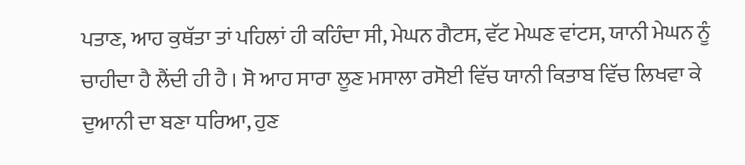ਪਤਾਣ, ਆਹ ਕੁਥੱਤਾ ਤਾਂ ਪਹਿਲਾਂ ਹੀ ਕਹਿੰਦਾ ਸੀ, ਮੇਘਨ ਗੈਟਸ, ਵੱਟ ਮੇਘਣ ਵਾਂਟਸ, ਯਾਨੀ ਮੇਘਨ ਨੂੰ ਚਾਹੀਦਾ ਹੈ ਲੈਂਦੀ ਹੀ ਹੈ । ਸੋ ਆਹ ਸਾਰਾ ਲੂਣ ਮਸਾਲਾ ਰਸੋਈ ਵਿੱਚ ਯਾਨੀ ਕਿਤਾਬ ਵਿੱਚ ਲਿਖਵਾ ਕੇ ਦੁਆਨੀ ਦਾ ਬਣਾ ਧਰਿਆ, ਹੁਣ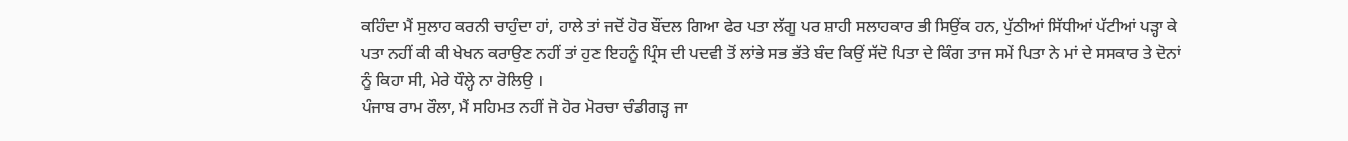ਕਹਿੰਦਾ ਮੈਂ ਸੁਲਾਹ ਕਰਨੀ ਚਾਹੁੰਦਾ ਹਾਂ, ਹਾਲੇ ਤਾਂ ਜਦੋਂ ਹੋਰ ਬੌਂਦਲ ਗਿਆ ਫੇਰ ਪਤਾ ਲੱਗੂ ਪਰ ਸ਼ਾਹੀ ਸਲਾਹਕਾਰ ਭੀ ਸਿਉਂਕ ਹਨ, ਪੁੱਠੀਆਂ ਸਿੱਧੀਆਂ ਪੱਟੀਆਂ ਪੜ੍ਹਾ ਕੇ ਪਤਾ ਨਹੀਂ ਕੀ ਕੀ ਖੇਖਨ ਕਰਾਉਣ ਨਹੀਂ ਤਾਂ ਹੁਣ ਇਹਨੂੰ ਪ੍ਰਿੰਸ ਦੀ ਪਦਵੀ ਤੋਂ ਲਾਂਭੇ ਸਭ ਭੱਤੇ ਬੰਦ ਕਿਉਂ ਸੱਦੋ ਪਿਤਾ ਦੇ ਕਿੰਗ ਤਾਜ ਸਮੇਂ ਪਿਤਾ ਨੇ ਮਾਂ ਦੇ ਸਸਕਾਰ ਤੇ ਦੋਨਾਂ ਨੂੰ ਕਿਹਾ ਸੀ, ਮੇਰੇ ਧੌਲ੍ਹੇ ਨਾ ਰੋਲਿਉ ।
ਪੰਜਾਬ ਰਾਮ ਰੌਲਾ, ਮੈਂ ਸਹਿਮਤ ਨਹੀਂ ਜੋ ਹੋਰ ਮੋਰਚਾ ਚੰਡੀਗੜ੍ਹ ਜਾ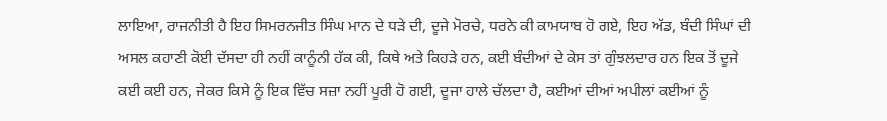ਲਾਇਆ, ਰਾਜਨੀਤੀ ਹੈ ਇਹ ਸਿਮਰਨਜੀਤ ਸਿੰਘ ਮਾਨ ਦੇ ਧੜੇ ਦੀ, ਦੂਜੇ ਮੋਰਚੇ, ਧਰਨੇ ਕੀ ਕਾਮਯਾਬ ਹੋ ਗਏ, ਇਹ ਅੱਡ, ਬੰਦੀ ਸਿੰਘਾਂ ਦੀ ਅਸਲ ਕਹਾਣੀ ਕੋਈ ਦੱਸਦਾ ਹੀ ਨਹੀਂ ਕਾਨੂੰਨੀ ਹੱਕ ਕੀ, ਕਿਥੇ ਅਤੇ ਕਿਹੜੇ ਹਨ, ਕਈ ਬੰਦੀਆਂ ਦੇ ਕੇਸ ਤਾਂ ਗੁੰਝਲਦਾਰ ਹਨ ਇਕ ਤੋਂ ਦੂਜੇ ਕਈ ਕਈ ਹਨ, ਜੇਕਰ ਕਿਸੇ ਨੂੰ ਇਕ ਵਿੱਚ ਸਜ਼ਾ ਨਹੀਂ ਪੂਰੀ ਹੋ ਗਈ, ਦੂਜਾ ਹਾਲੇ ਚੱਲਦਾ ਹੈ, ਕਈਆਂ ਦੀਆਂ ਅਪੀਲਾਂ ਕਈਆਂ ਨੂੰ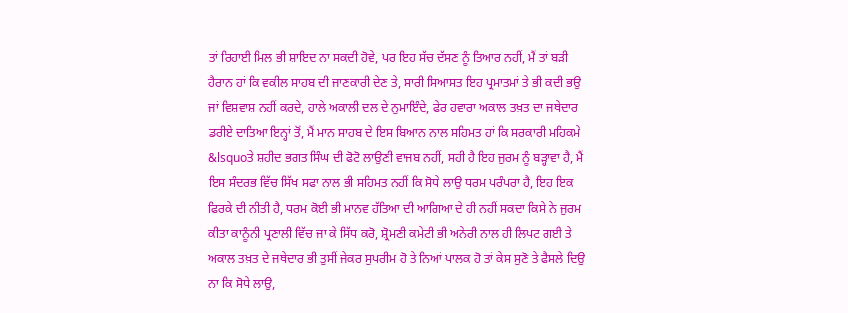ਤਾਂ ਰਿਹਾਈ ਮਿਲ ਭੀ ਸ਼ਾਇਦ ਨਾ ਸਕਦੀ ਹੋਵੇ, ਪਰ ਇਹ ਸੱਚ ਦੱਸਣ ਨੂੰ ਤਿਆਰ ਨਹੀਂ, ਮੈਂ ਤਾਂ ਬੜੀ ਹੈਰਾਨ ਹਾਂ ਕਿ ਵਕੀਲ ਸਾਹਬ ਦੀ ਜਾਣਕਾਰੀ ਦੇਣ ਤੇ, ਸਾਰੀ ਸਿਆਸਤ ਇਹ ਪ੍ਰਮਾਤਮਾਂ ਤੇ ਭੀ ਕਦੀ ਭਉ ਜਾਂ ਵਿਸ਼ਵਾਸ਼ ਨਹੀਂ ਕਰਦੇ, ਹਾਲੇ ਅਕਾਲੀ ਦਲ ਦੇ ਨੁਮਾਇੰਦੇ, ਫੇਰ ਹਵਾਰਾ ਅਕਾਲ ਤਖ਼ਤ ਦਾ ਜਥੇਦਾਰ ਡਰੀਏ ਦਾਤਿਆ ਇਨ੍ਹਾਂ ਤੋਂ, ਮੈਂ ਮਾਨ ਸਾਹਬ ਦੇ ਇਸ ਬਿਆਨ ਨਾਲ ਸਹਿਮਤ ਹਾਂ ਕਿ ਸਰਕਾਰੀ ਮਹਿਕਮੇ &lsquoਤੇ ਸ਼ਹੀਦ ਭਗਤ ਸਿੰਘ ਦੀ ਫੋਟੋ ਲਾਉਣੀ ਵਾਜਬ ਨਹੀਂ, ਸਹੀ ਹੈ ਇਹ ਜੁਰਮ ਨੂੰ ਬੜ੍ਹਾਵਾ ਹੈ, ਮੈਂ ਇਸ ਸੰਦਰਭ ਵਿੱਚ ਸਿੱਖ ਸਫਾ ਨਾਲ ਭੀ ਸਹਿਮਤ ਨਹੀਂ ਕਿ ਸੋਧੇ ਲਾਉ ਧਰਮ ਪਰੰਪਰਾ ਹੈ, ਇਹ ਇਕ ਫਿਰਕੇ ਦੀ ਨੀਤੀ ਹੈ, ਧਰਮ ਕੋਈ ਭੀ ਮਾਨਵ ਹੱਤਿਆ ਦੀ ਆਗਿਆ ਦੇ ਹੀ ਨਹੀਂ ਸਕਦਾ ਕਿਸੇ ਨੇ ਜੁਰਮ ਕੀਤਾ ਕਾਨੂੰਨੀ ਪ੍ਰਣਾਲੀ ਵਿੱਚ ਜਾ ਕੇ ਸਿੱਧ ਕਰੋ, ਸ਼੍ਰੋਮਣੀ ਕਮੇਟੀ ਭੀ ਅਨੇਰੀ ਨਾਲ ਹੀ ਲਿਪਟ ਗਈ ਤੇ ਅਕਾਲ ਤਖ਼ਤ ਦੇ ਜਥੇਦਾਰ ਭੀ ਤੁਸੀਂ ਜੇਕਰ ਸੁਪਰੀਮ ਹੋ ਤੇ ਨਿਆਂ ਪਾਲਕ ਹੋ ਤਾਂ ਕੇਸ ਸੁਣੋ ਤੇ ਫੈਸਲੇ ਦਿਉ ਨਾ ਕਿ ਸੋਧੇ ਲਾਉ,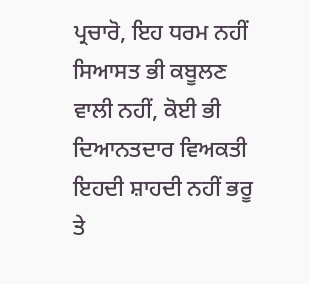ਪ੍ਰਚਾਰੋ, ਇਹ ਧਰਮ ਨਹੀਂ ਸਿਆਸਤ ਭੀ ਕਬੂਲਣ ਵਾਲੀ ਨਹੀਂ, ਕੋਈ ਭੀ ਦਿਆਨਤਦਾਰ ਵਿਅਕਤੀ ਇਹਦੀ ਸ਼ਾਹਦੀ ਨਹੀਂ ਭਰੂ ਤੇ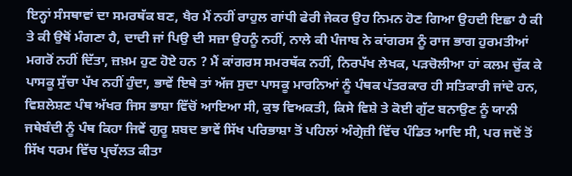ਇਨ੍ਹਾਂ ਸੰਸਥਾਵਾਂ ਦਾ ਸਮਰਥੱਕ ਬਣ, ਖੈਰ ਮੈਂ ਨਹੀਂ ਰਾਹੁਲ ਗਾਂਧੀ ਫੇਰੀ ਜੇਕਰ ਉਹ ਨਿਮਨ ਹੋਣ ਗਿਆ ਉਹਦੀ ਇਛਾ ਹੈ ਕੀ ਤੇ ਕੀ ਉਥੋਂ ਮੰਗਣਾ ਹੈ, ਦਾਦੀ ਜਾਂ ਪਿਉ ਦੀ ਸਜ਼ਾ ਉਹਨੂੰ ਨਹੀਂ, ਨਾਲੇ ਕੀ ਪੰਜਾਬ ਨੇ ਕਾਂਗਰਸ ਨੂੰ ਰਾਜ ਭਾਗ ਹੁਰਮਤੀਆਂ ਮਗਰੋਂ ਨਹੀਂ ਦਿੱਤਾ, ਜ਼ਖ਼ਮ ਹੁਣ ਹੋਏ ਹਨ ? ਮੈਂ ਕਾਂਗਰਸ ਸਮਰਥੱਕ ਨਹੀਂ, ਨਿਰਪੱਖ ਲੇਖਕ, ਪੜਚੋਲੀਆ ਹਾਂ ਕਲਮ ਚੁੱਕ ਕੇ ਪਾਸਕੂ ਸੁੱਚਾ ਪੱਖ ਨਹੀਂ ਹੁੰਦਾ, ਭਾਵੇਂ ਇਥੇ ਤਾਂ ਅੱਜ ਸੁਦਾ ਪਾਸਕੂ ਮਾਰਨਿਆਂ ਨੂੰ ਪੰਥਕ ਪੱਤਰਕਾਰ ਹੀ ਸਤਿਕਾਰੀ ਜਾਂਦੇ ਹਨ, ਵਿਸ਼ਲੇਸ਼ਣ ਪੰਥ ਅੱਖਰ ਜਿਸ ਭਾਸ਼ਾ ਵਿੱਚੋਂ ਆਇਆ ਸੀ, ਕੁਝ ਵਿਅਕਤੀ, ਕਿਸੇ ਵਿਸ਼ੇ ਤੇ ਕੋਈ ਗੁੱਟ ਬਨਾਉਣ ਨੂੰ ਯਾਨੀ ਜਥੇਬੰਦੀ ਨੂੰ ਪੰਥ ਕਿਹਾ ਜਿਵੇਂ ਗੁਰੂ ਸ਼ਬਦ ਭਾਵੇਂ ਸਿੱਖ ਪਰਿਭਾਸ਼ਾ ਤੋਂ ਪਹਿਲਾਂ ਅੰਗ੍ਰੇਜ਼ੀ ਵਿੱਚ ਪੰਡਿਤ ਆਦਿ ਸੀ, ਪਰ ਜਦੋਂ ਤੋਂ ਸਿੱਖ ਧਰਮ ਵਿੱਚ ਪ੍ਰਚੱਲਤ ਕੀਤਾ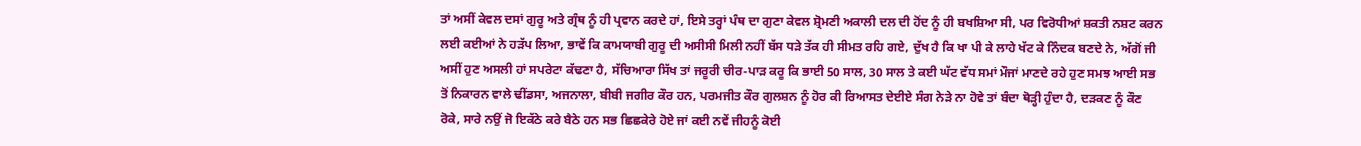ਤਾਂ ਅਸੀਂ ਕੇਵਲ ਦਸਾਂ ਗੁਰੂ ਅਤੇ ਗ੍ਰੰਥ ਨੂੰ ਹੀ ਪ੍ਰਵਾਨ ਕਰਦੇ ਹਾਂ, ਇਸੇ ਤਰ੍ਹਾਂ ਪੰਥ ਦਾ ਗੁਣਾ ਕੇਵਲ ਸ਼੍ਰੋਮਣੀ ਅਕਾਲੀ ਦਲ ਦੀ ਹੋਂਦ ਨੂੰ ਹੀ ਬਖਸ਼ਿਆ ਸੀ, ਪਰ ਵਿਰੋਧੀਆਂ ਸ਼ਕਤੀ ਨਸ਼ਟ ਕਰਨ ਲਈ ਕਈਆਂ ਨੇ ਹੜੱਪ ਲਿਆ, ਭਾਵੇਂ ਕਿ ਕਾਮਯਾਬੀ ਗੁਰੂ ਦੀ ਅਸੀਸੀ ਮਿਲੀ ਨਹੀਂ ਬੱਸ ਧੜੇ ਤੱਕ ਹੀ ਸੀਮਤ ਰਹਿ ਗਏ, ਦੁੱਖ ਹੈ ਕਿ ਖਾ ਪੀ ਕੇ ਲਾਹੇ ਖੱਟ ਕੇ ਨਿੰਦਕ ਬਣਦੇ ਨੇ, ਅੱਗੋਂ ਜੀ ਅਸੀਂ ਹੁਣ ਅਸਲੀ ਹਾਂ ਸਪਰੇਟਾ ਕੱਢਣਾ ਹੈ, ਸੱਚਿਆਰਾ ਸਿੱਖ ਤਾਂ ਜਰੂਰੀ ਚੀਰ-ਪਾੜ ਕਰੂ ਕਿ ਭਾਈ 50 ਸਾਲ, 30 ਸਾਲ ਤੇ ਕਈ ਘੱਟ ਵੱਧ ਸਮਾਂ ਮੌਜਾਂ ਮਾਣਦੇ ਰਹੇ ਹੁਣ ਸਮਝ ਆਈ ਸਭ ਤੋਂ ਨਿਕਾਰਨ ਵਾਲੇ ਢੀਂਡਸਾ, ਅਜਨਾਲਾ, ਬੀਬੀ ਜਗੀਰ ਕੌਰ ਹਨ, ਪਰਮਜੀਤ ਕੌਰ ਗੁਲਸ਼ਨ ਨੂੰ ਹੋਰ ਕੀ ਰਿਆਸਤ ਦੇਈਏ ਸੰਗ ਨੇੜੇ ਨਾ ਹੋਵੇ ਤਾਂ ਬੰਦਾ ਥੋੜ੍ਹੀ ਹੁੰਦਾ ਹੈ, ਦੜਕਣ ਨੂੰ ਕੌਣ ਰੋਕੇ, ਸਾਰੇ ਨਉਂ ਜੋ ਇਕੱਠੇ ਕਰੇ ਬੈਠੇ ਹਨ ਸਭ ਛਿਛਕੇਰੇ ਹੋਏ ਜਾਂ ਕਈ ਨਵੇਂ ਜੀਹਨੂੰ ਕੋਈ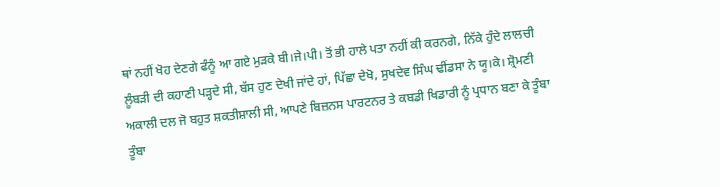ਥਾਂ ਨਹੀਂ ਖੋਹ ਦੇਣਗੇ ਫੰਨੂੰ ਆ ਗਏ ਮੁੜਕੇ ਬੀ।ਜੇ।ਪੀ। ਤੋਂ ਭੀ ਹਾਲੇ ਪਤਾ ਨਹੀਂ ਕੀ ਕਰਨਗੇ, ਨਿੱਕੇ ਹੁੰਦੇ ਲਾਲਚੀ ਲੂੰਬੜੀ ਦੀ ਕਹਾਣੀ ਪੜ੍ਹਦੇ ਸੀ, ਬੱਸ ਹੁਣ ਦੇਖੀ ਜਾਂਦੇ ਹਾਂ, ਪਿੱਛਾ ਦੇਖੋ, ਸੁਖਦੇਵ ਸਿੰਘ ਢੀਂਡਸਾ ਨੇ ਯੂ।ਕੇ। ਸ਼੍ਰੋਮਣੀ ਅਕਾਲੀ ਦਲ ਜੋ ਬਹੁਤ ਸ਼ਕਤੀਸ਼ਾਲੀ ਸੀ, ਆਪਣੇ ਬਿਜ਼ਨਸ ਪਾਰਟਨਰ ਤੇ ਕਬਡੀ ਖਿਡਾਰੀ ਨੂੰ ਪ੍ਰਧਾਨ ਬਣਾ ਕੇ ਤੂੰਬਾ ਤੂੰਬਾ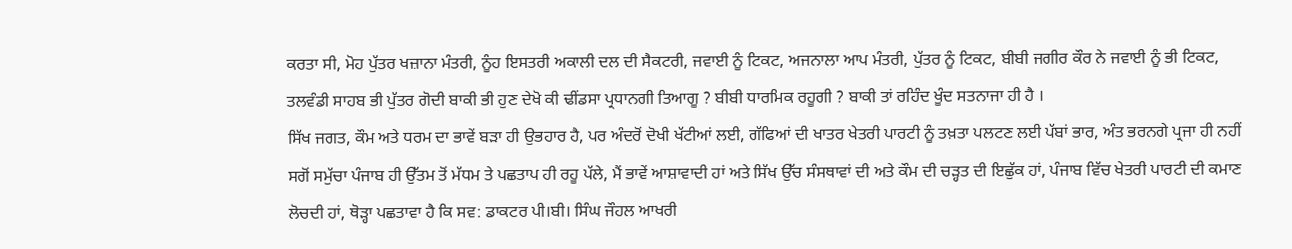ਕਰਤਾ ਸੀ, ਮੋਹ ਪੁੱਤਰ ਖਜ਼ਾਨਾ ਮੰਤਰੀ, ਨੂੰਹ ਇਸਤਰੀ ਅਕਾਲੀ ਦਲ ਦੀ ਸੈਕਟਰੀ, ਜਵਾਈ ਨੂੰ ਟਿਕਟ, ਅਜਨਾਲਾ ਆਪ ਮੰਤਰੀ, ਪੁੱਤਰ ਨੂੰ ਟਿਕਟ, ਬੀਬੀ ਜਗੀਰ ਕੌਰ ਨੇ ਜਵਾਈ ਨੂੰ ਭੀ ਟਿਕਟ, ਤਲਵੰਡੀ ਸਾਹਬ ਭੀ ਪੁੱਤਰ ਗੋਦੀ ਬਾਕੀ ਭੀ ਹੁਣ ਦੇਖੋ ਕੀ ਢੀਂਡਸਾ ਪ੍ਰਧਾਨਗੀ ਤਿਆਗੂ ? ਬੀਬੀ ਧਾਰਮਿਕ ਰਹੂਗੀ ? ਬਾਕੀ ਤਾਂ ਰਹਿੰਦ ਖੂੰਦ ਸਤਨਾਜਾ ਹੀ ਹੈ ।
ਸਿੱਖ ਜਗਤ, ਕੌਮ ਅਤੇ ਧਰਮ ਦਾ ਭਾਵੇਂ ਬੜਾ ਹੀ ਉਭਹਾਰ ਹੈ, ਪਰ ਅੰਦਰੋਂ ਦੋਖੀ ਖੱਟੀਆਂ ਲਈ, ਗੱਫਿਆਂ ਦੀ ਖਾਤਰ ਖੇਤਰੀ ਪਾਰਟੀ ਨੂੰ ਤਖ਼ਤਾ ਪਲਟਣ ਲਈ ਪੱਬਾਂ ਭਾਰ, ਅੰਤ ਭਰਨਗੇ ਪ੍ਰਜਾ ਹੀ ਨਹੀਂ ਸਗੋਂ ਸਮੁੱਚਾ ਪੰਜਾਬ ਹੀ ਉੱਤਮ ਤੋਂ ਮੱਧਮ ਤੇ ਪਛਤਾਪ ਹੀ ਰਹੂ ਪੱਲੇ, ਮੈਂ ਭਾਵੇਂ ਆਸ਼ਾਵਾਦੀ ਹਾਂ ਅਤੇ ਸਿੱਖ ਉੱਚ ਸੰਸਥਾਵਾਂ ਦੀ ਅਤੇ ਕੌਮ ਦੀ ਚੜ੍ਹਤ ਦੀ ਇਛੁੱਕ ਹਾਂ, ਪੰਜਾਬ ਵਿੱਚ ਖੇਤਰੀ ਪਾਰਟੀ ਦੀ ਕਮਾਣ ਲੋਚਦੀ ਹਾਂ, ਥੋੜ੍ਹਾ ਪਛਤਾਵਾ ਹੈ ਕਿ ਸਵ: ਡਾਕਟਰ ਪੀ।ਬੀ। ਸਿੰਘ ਜੌਹਲ ਆਖਰੀ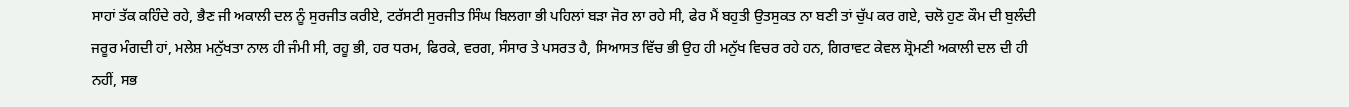ਸਾਹਾਂ ਤੱਕ ਕਹਿੰਦੇ ਰਹੇ, ਭੈਣ ਜੀ ਅਕਾਲੀ ਦਲ ਨੂੰ ਸੁਰਜੀਤ ਕਰੀਏ, ਟਰੱਸਟੀ ਸੁਰਜੀਤ ਸਿੰਘ ਬਿਲਗਾ ਭੀ ਪਹਿਲਾਂ ਬੜਾ ਜੋਰ ਲਾ ਰਹੇ ਸੀ, ਫੇਰ ਮੈਂ ਬਹੁਤੀ ਉਤਸੁਕਤ ਨਾ ਬਣੀ ਤਾਂ ਚੁੱਪ ਕਰ ਗਏ, ਚਲੋ ਹੁਣ ਕੌਮ ਦੀ ਬੁਲੰਦੀ ਜਰੂਰ ਮੰਗਦੀ ਹਾਂ, ਮਲੇਸ਼ ਮਨੁੱਖਤਾ ਨਾਲ ਹੀ ਜੰਮੀ ਸੀ, ਰਹੂ ਭੀ, ਹਰ ਧਰਮ, ਫਿਰਕੇ, ਵਰਗ, ਸੰਸਾਰ ਤੇ ਪਸਰਤ ਹੈ, ਸਿਆਸਤ ਵਿੱਚ ਭੀ ਉਹ ਹੀ ਮਨੁੱਖ ਵਿਚਰ ਰਹੇ ਹਨ, ਗਿਰਾਵਟ ਕੇਵਲ ਸ਼੍ਰੋਮਣੀ ਅਕਾਲੀ ਦਲ ਦੀ ਹੀ ਨਹੀਂ, ਸਭ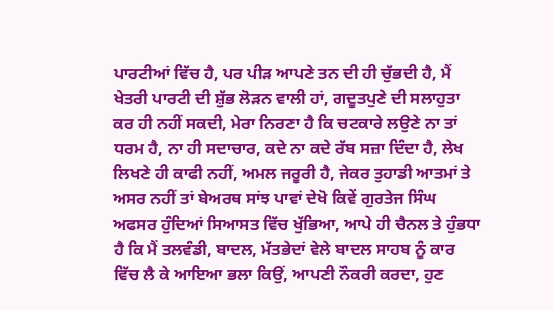ਪਾਰਟੀਆਂ ਵਿੱਚ ਹੈ, ਪਰ ਪੀੜ ਆਪਣੇ ਤਨ ਦੀ ਹੀ ਚੁੱਭਦੀ ਹੈ, ਮੈਂ ਖੇਤਰੀ ਪਾਰਟੀ ਦੀ ਸ਼ੁੱਭ ਲੋੜਨ ਵਾਲੀ ਹਾਂ, ਗਦੂਤਪੁਣੇ ਦੀ ਸਲਾਹੁਤਾ ਕਰ ਹੀ ਨਹੀਂ ਸਕਦੀ, ਮੇਰਾ ਨਿਰਣਾ ਹੈ ਕਿ ਚਟਕਾਰੇ ਲਉਣੇ ਨਾ ਤਾਂ ਧਰਮ ਹੈ, ਨਾ ਹੀ ਸਦਾਚਾਰ, ਕਦੇ ਨਾ ਕਦੇ ਰੱਬ ਸਜ਼ਾ ਦਿੰਦਾ ਹੈ, ਲੇਖ ਲਿਖਣੇ ਹੀ ਕਾਫੀ ਨਹੀਂ, ਅਮਲ ਜਰੂਰੀ ਹੈ, ਜੇਕਰ ਤੁਹਾਡੀ ਆਤਮਾਂ ਤੇ ਅਸਰ ਨਹੀਂ ਤਾਂ ਬੇਅਰਥ ਸਾਂਝ ਪਾਵਾਂ ਦੇਖੋ ਕਿਵੇਂ ਗੁਰਤੇਜ ਸਿੰਘ ਅਫਸਰ ਹੁੰਦਿਆਂ ਸਿਆਸਤ ਵਿੱਚ ਖੁੱਭਿਆ, ਆਪੇ ਹੀ ਚੈਨਲ ਤੇ ਹੁੰਭਧਾ ਹੈ ਕਿ ਮੈਂ ਤਲਵੰਡੀ, ਬਾਦਲ, ਮੱਤਭੇਦਾਂ ਵੇਲੇ ਬਾਦਲ ਸਾਹਬ ਨੂੰ ਕਾਰ ਵਿੱਚ ਲੈ ਕੇ ਆਇਆ ਭਲਾ ਕਿਉਂ, ਆਪਣੀ ਨੌਕਰੀ ਕਰਦਾ, ਹੁਣ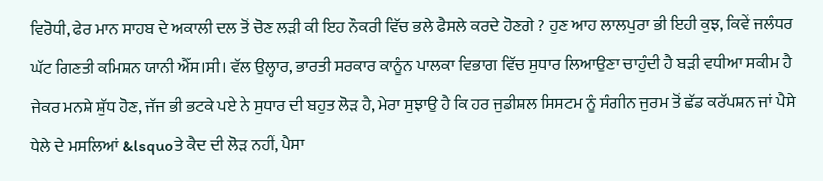ਵਿਰੋਧੀ, ਫੇਰ ਮਾਨ ਸਾਹਬ ਦੇ ਅਕਾਲੀ ਦਲ ਤੋਂ ਚੋਣ ਲੜੀ ਕੀ ਇਹ ਨੌਕਰੀ ਵਿੱਚ ਭਲੇ ਫੈਸਲੇ ਕਰਦੇ ਹੋਣਗੇ ? ਹੁਣ ਆਹ ਲਾਲਪੁਰਾ ਭੀ ਇਹੀ ਕੁਝ, ਕਿਵੇਂ ਜਲੰਧਰ ਘੱਟ ਗਿਣਤੀ ਕਮਿਸ਼ਨ ਯਾਨੀ ਐੱਸ।ਸੀ। ਵੱਲ ਉਲ੍ਹਾਰ, ਭਾਰਤੀ ਸਰਕਾਰ ਕਾਨੂੰਨ ਪਾਲਕਾ ਵਿਭਾਗ ਵਿੱਚ ਸੁਧਾਰ ਲਿਆਉਣਾ ਚਾਹੁੰਦੀ ਹੈ ਬੜੀ ਵਧੀਆ ਸਕੀਮ ਹੈ ਜੇਕਰ ਮਨਸ਼ੇ ਸ਼ੁੱਧ ਹੋਣ, ਜੱਜ ਭੀ ਭਟਕੇ ਪਏ ਨੇ ਸੁਧਾਰ ਦੀ ਬਹੁਤ ਲੋੜ ਹੈ, ਮੇਰਾ ਸੁਝਾਉ ਹੈ ਕਿ ਹਰ ਜੁਡੀਸ਼ਲ ਸਿਸਟਮ ਨੂੰ ਸੰਗੀਨ ਜੁਰਮ ਤੋਂ ਛੱਡ ਕਰੱਪਸ਼ਨ ਜਾਂ ਪੈਸੇ ਧੇਲੇ ਦੇ ਮਸਲਿਆਂ &lsquoਤੇ ਕੈਦ ਦੀ ਲੋੜ ਨਹੀਂ, ਪੈਸਾ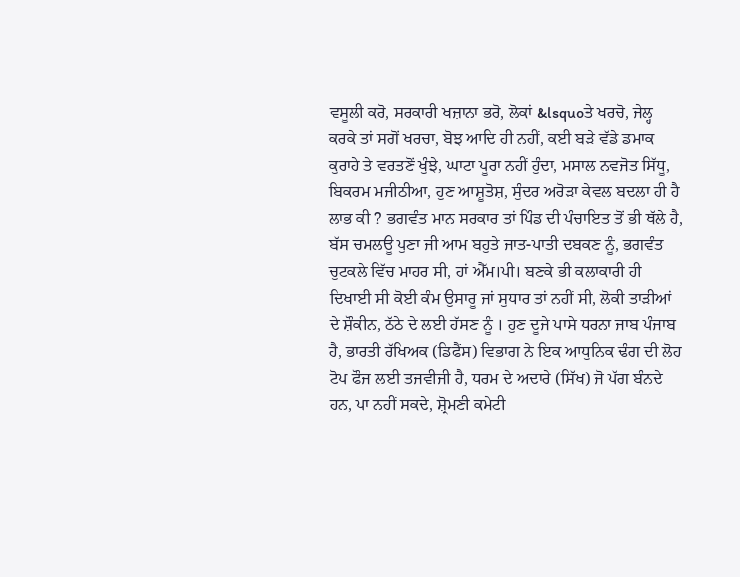ਵਸੂਲੀ ਕਰੋ, ਸਰਕਾਰੀ ਖਜ਼ਾਨਾ ਭਰੋ, ਲੋਕਾਂ &lsquoਤੇ ਖਰਚੋ, ਜੇਲ੍ਹ ਕਰਕੇ ਤਾਂ ਸਗੋਂ ਖਰਚਾ, ਬੋਝ ਆਦਿ ਹੀ ਨਹੀਂ, ਕਈ ਬੜੇ ਵੱਡੇ ਡਮਾਕ ਕੁਰਾਹੇ ਤੇ ਵਰਤਣੋਂ ਖੁੰਝੇ, ਘਾਟਾ ਪੂਰਾ ਨਹੀਂ ਹੁੰਦਾ, ਮਸਾਲ ਨਵਜੋਤ ਸਿੱਧੂ, ਬਿਕਰਮ ਮਜੀਠੀਆ, ਹੁਣ ਆਸ਼ੂਤੋਸ਼, ਸੁੰਦਰ ਅਰੋੜਾ ਕੇਵਲ ਬਦਲਾ ਹੀ ਹੈ ਲਾਭ ਕੀ ? ਭਗਵੰਤ ਮਾਨ ਸਰਕਾਰ ਤਾਂ ਪਿੰਡ ਦੀ ਪੰਚਾਇਤ ਤੋਂ ਭੀ ਥੱਲੇ ਹੈ, ਬੱਸ ਚਮਲਊ ਪੁਣਾ ਜੀ ਆਮ ਬਹੁਤੇ ਜਾਤ-ਪਾਤੀ ਦਬਕਣ ਨੂੰ, ਭਗਵੰਤ ਚੁਟਕਲੇ ਵਿੱਚ ਮਾਹਰ ਸੀ, ਹਾਂ ਐੱਮ।ਪੀ। ਬਣਕੇ ਭੀ ਕਲਾਕਾਰੀ ਹੀ ਦਿਖਾਈ ਸੀ ਕੋਈ ਕੰਮ ਉਸਾਰੂ ਜਾਂ ਸੁਧਾਰ ਤਾਂ ਨਹੀਂ ਸੀ, ਲੋਕੀ ਤਾੜੀਆਂ ਦੇ ਸ਼ੌਕੀਨ, ਠੱਠੇ ਦੇ ਲਈ ਹੱਸਣ ਨੂੰ । ਹੁਣ ਦੂਜੇ ਪਾਸੇ ਧਰਨਾ ਜਾਬ ਪੰਜਾਬ ਹੈ, ਭਾਰਤੀ ਰੱਖਿਅਕ (ਡਿਫੈਂਸ) ਵਿਭਾਗ ਨੇ ਇਕ ਆਧੁਨਿਕ ਢੰਗ ਦੀ ਲੋਹ ਟੋਪ ਫੌਜ ਲਈ ਤਜਵੀਜੀ ਹੈ, ਧਰਮ ਦੇ ਅਦਾਰੇ (ਸਿੱਖ) ਜੋ ਪੱਗ ਬੰਨਦੇ ਹਨ, ਪਾ ਨਹੀਂ ਸਕਦੇ, ਸ਼੍ਰੋਮਣੀ ਕਮੇਟੀ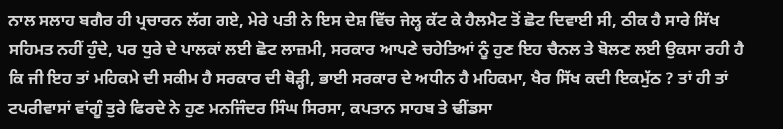ਨਾਲ ਸਲਾਹ ਬਗੈਰ ਹੀ ਪ੍ਰਚਾਰਨ ਲੱਗ ਗਏ, ਮੇਰੇ ਪਤੀ ਨੇ ਇਸ ਦੇਸ਼ ਵਿੱਚ ਜੇਲ੍ਹ ਕੱਟ ਕੇ ਹੈਲਮੈਟ ਤੋਂ ਛੋਟ ਦਿਵਾਈ ਸੀ, ਠੀਕ ਹੈ ਸਾਰੇ ਸਿੱਖ ਸਹਿਮਤ ਨਹੀਂ ਹੁੰਦੇ, ਪਰ ਧੁਰੇ ਦੇ ਪਾਲਕਾਂ ਲਈ ਛੋਟ ਲਾਜ਼ਮੀ, ਸਰਕਾਰ ਆਪਣੇ ਚਹੇਤਿਆਂ ਨੂੰ ਹੁਣ ਇਹ ਚੈਨਲ ਤੇ ਬੋਲਣ ਲਈ ਉਕਸਾ ਰਹੀ ਹੈ ਕਿ ਜੀ ਇਹ ਤਾਂ ਮਹਿਕਮੇ ਦੀ ਸਕੀਮ ਹੈ ਸਰਕਾਰ ਦੀ ਥੋੜ੍ਹੀ, ਭਾਈ ਸਰਕਾਰ ਦੇ ਅਧੀਨ ਹੈ ਮਹਿਕਮਾ, ਖੈਰ ਸਿੱਖ ਕਦੀ ਇਕਮੁੱਠ ? ਤਾਂ ਹੀ ਤਾਂ ਟਪਰੀਵਾਸਾਂ ਵਾਂਗੂੰ ਤੁਰੇ ਫਿਰਦੇ ਨੇ ਹੁਣ ਮਨਜਿੰਦਰ ਸਿੰਘ ਸਿਰਸਾ, ਕਪਤਾਨ ਸਾਹਬ ਤੇ ਢੀਂਡਸਾ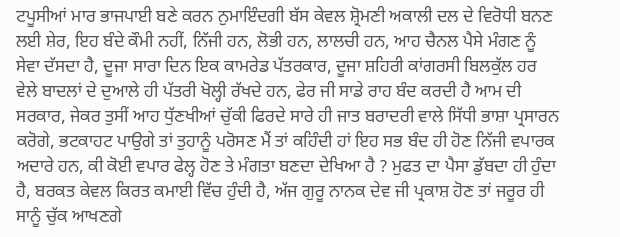ਟਪੂਸੀਆਂ ਮਾਰ ਭਾਜਪਾਈ ਬਣੇ ਕਰਨ ਨੁਮਾਇੰਦਗੀ ਬੱਸ ਕੇਵਲ ਸ਼੍ਰੋਮਣੀ ਅਕਾਲੀ ਦਲ ਦੇ ਵਿਰੋਧੀ ਬਨਣ ਲਈ ਸ਼ੇਰ, ਇਹ ਬੰਦੇ ਕੌਮੀ ਨਹੀਂ, ਨਿੱਜੀ ਹਨ, ਲੋਭੀ ਹਨ, ਲਾਲਚੀ ਹਨ, ਆਹ ਚੈਨਲ ਪੈਸੇ ਮੰਗਣ ਨੂੰ ਸੇਵਾ ਦੱਸਦਾ ਹੈ, ਦੂਜਾ ਸਾਰਾ ਦਿਨ ਇਕ ਕਾਮਰੇਡ ਪੱਤਰਕਾਰ, ਦੂਜਾ ਸ਼ਹਿਰੀ ਕਾਂਗਰਸੀ ਬਿਲਕੁੱਲ ਹਰ ਵੇਲੇ ਬਾਦਲਾਂ ਦੇ ਦੁਆਲੇ ਹੀ ਪੱਤਰੀ ਖੋਲ੍ਹੀ ਰੱਖਦੇ ਹਨ, ਫੇਰ ਜੀ ਸਾਡੇ ਰਾਹ ਬੰਦ ਕਰਦੀ ਹੈ ਆਮ ਦੀ ਸਰਕਾਰ, ਜੇਕਰ ਤੁਸੀਂ ਆਹ ਧੁੱਣਖੀਆਂ ਚੁੱਕੀ ਫਿਰਦੇ ਸਾਰੇ ਹੀ ਜਾਤ ਬਰਾਦਰੀ ਵਾਲੇ ਸਿੱਧੀ ਭਾਸ਼ਾ ਪ੍ਰਸਾਰਨ ਕਰੋਗੇ, ਭਟਕਾਹਟ ਪਾਉਗੇ ਤਾਂ ਤੁਹਾਨੂੰ ਪਰੋਸਣ ਮੈਂ ਤਾਂ ਕਹਿੰਦੀ ਹਾਂ ਇਹ ਸਭ ਬੰਦ ਹੀ ਹੋਣ ਨਿੱਜੀ ਵਪਾਰਕ ਅਦਾਰੇ ਹਨ, ਕੀ ਕੋਈ ਵਪਾਰ ਫੇਲ੍ਹ ਹੋਣ ਤੇ ਮੰਗਤਾ ਬਣਦਾ ਦੇਖਿਆ ਹੈ ? ਮੁਫਤ ਦਾ ਪੈਸਾ ਡੁੱਬਦਾ ਹੀ ਹੁੰਦਾ ਹੈ, ਬਰਕਤ ਕੇਵਲ ਕਿਰਤ ਕਮਾਈ ਵਿੱਚ ਹੁੰਦੀ ਹੈ, ਅੱਜ ਗੁਰੂ ਨਾਨਕ ਦੇਵ ਜੀ ਪ੍ਰਕਾਸ਼ ਹੋਣ ਤਾਂ ਜਰੂਰ ਹੀ ਸਾਨੂੰ ਚੁੱਕ ਆਖਣਗੇ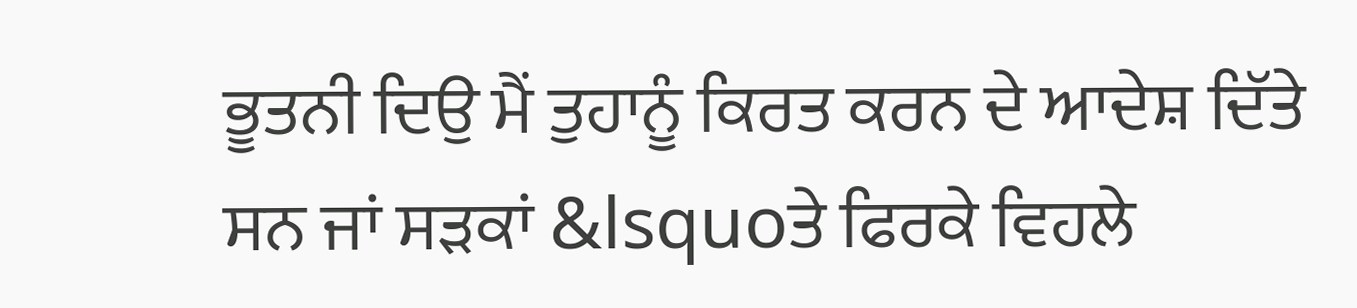ਭੂਤਨੀ ਦਿਉ ਮੈਂ ਤੁਹਾਨੂੰ ਕਿਰਤ ਕਰਨ ਦੇ ਆਦੇਸ਼ ਦਿੱਤੇ ਸਨ ਜਾਂ ਸੜਕਾਂ &lsquoਤੇ ਫਿਰਕੇ ਵਿਹਲੇ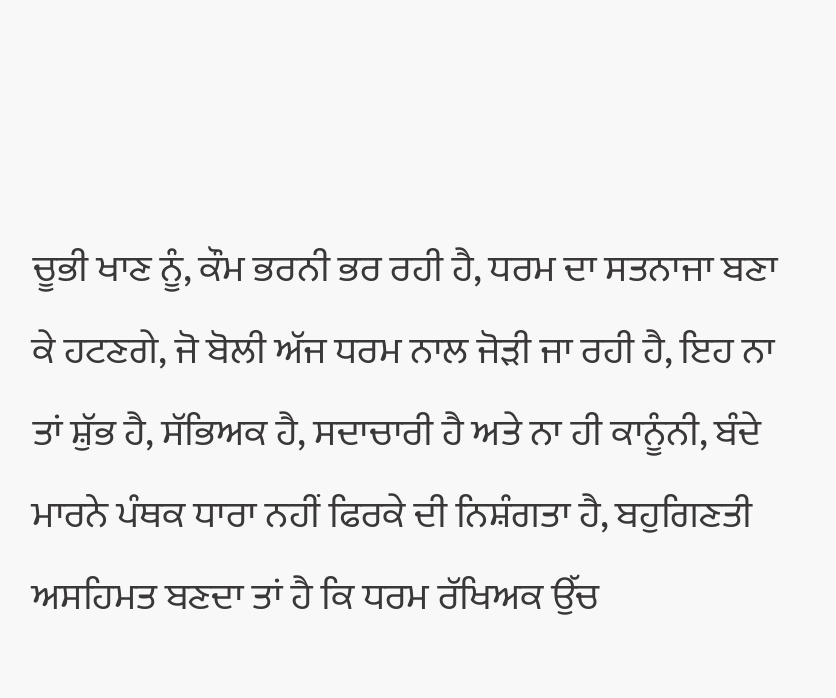ਚੂਭੀ ਖਾਣ ਨੂੰ, ਕੌਮ ਭਰਨੀ ਭਰ ਰਹੀ ਹੈ, ਧਰਮ ਦਾ ਸਤਨਾਜਾ ਬਣਾ ਕੇ ਹਟਣਗੇ, ਜੋ ਬੋਲੀ ਅੱਜ ਧਰਮ ਨਾਲ ਜੋੜੀ ਜਾ ਰਹੀ ਹੈ, ਇਹ ਨਾ ਤਾਂ ਸ਼ੁੱਭ ਹੈ, ਸੱਭਿਅਕ ਹੈ, ਸਦਾਚਾਰੀ ਹੈ ਅਤੇ ਨਾ ਹੀ ਕਾਨੂੰਨੀ, ਬੰਦੇ ਮਾਰਨੇ ਪੰਥਕ ਧਾਰਾ ਨਹੀਂ ਫਿਰਕੇ ਦੀ ਨਿਸ਼ੰਗਤਾ ਹੈ, ਬਹੁਗਿਣਤੀ ਅਸਹਿਮਤ ਬਣਦਾ ਤਾਂ ਹੈ ਕਿ ਧਰਮ ਰੱਖਿਅਕ ਉੱਚ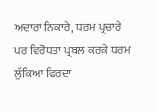ਅਦਾਰਾ ਨਿਕਾਰੇ, ਧਰਮ ਪ੍ਰਚਾਰੇ ਪਰ ਵਿਰੋਧਤਾ ਪ੍ਰਬਲ ਕਰਕੇ ਧਰਮ ਲੁੱਕਿਆ ਫਿਰਦਾ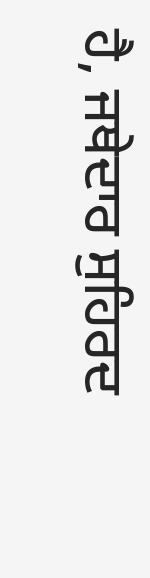ਹੈ, ਜਥੇਦਾਰ ਸੁਹਿਰਦ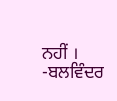ਨਹੀਂ ।
-ਬਲਵਿੰਦਰ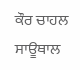ਕੌਰ ਚਾਹਲ ਸਾਊਥਾਲ